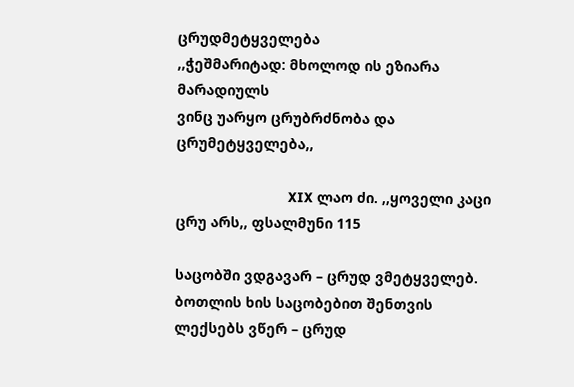ცრუდმეტყველება
,,ჭეშმარიტად: მხოლოდ ის ეზიარა მარადიულს
ვინც უარყო ცრუბრძნობა და ცრუმეტყველება,,

                            XIX ლაო ძი. ,,ყოველი კაცი ცრუ არს,, ფსალმუნი 115

საცობში ვდგავარ – ცრუდ ვმეტყველებ.
ბოთლის ხის საცობებით შენთვის
ლექსებს ვწერ – ცრუდ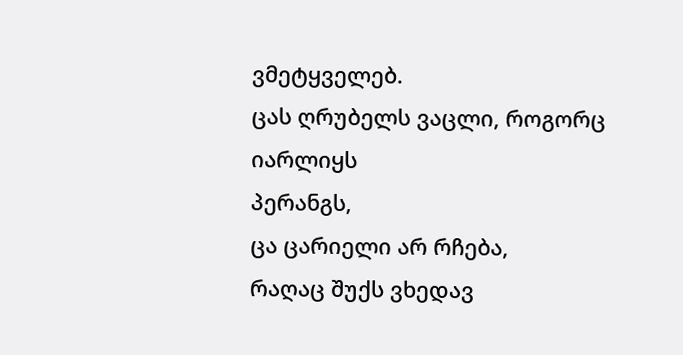ვმეტყველებ.
ცას ღრუბელს ვაცლი, როგორც იარლიყს
პერანგს,
ცა ცარიელი არ რჩება,
რაღაც შუქს ვხედავ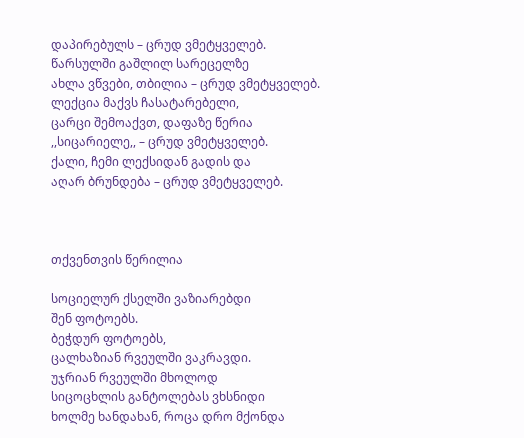დაპირებულს – ცრუდ ვმეტყველებ.
წარსულში გაშლილ სარეცელზე
ახლა ვწვები, თბილია – ცრუდ ვმეტყველებ.
ლექცია მაქვს ჩასატარებელი,
ცარცი შემოაქვთ, დაფაზე წერია
,,სიცარიელე,, – ცრუდ ვმეტყველებ.
ქალი, ჩემი ლექსიდან გადის და
აღარ ბრუნდება – ცრუდ ვმეტყველებ.



თქვენთვის წერილია

სოციელურ ქსელში ვაზიარებდი
შენ ფოტოებს.
ბეჭდურ ფოტოებს,
ცალხაზიან რვეულში ვაკრავდი.
უჯრიან რვეულში მხოლოდ
სიცოცხლის განტოლებას ვხსნიდი
ხოლმე ხანდახან, როცა დრო მქონდა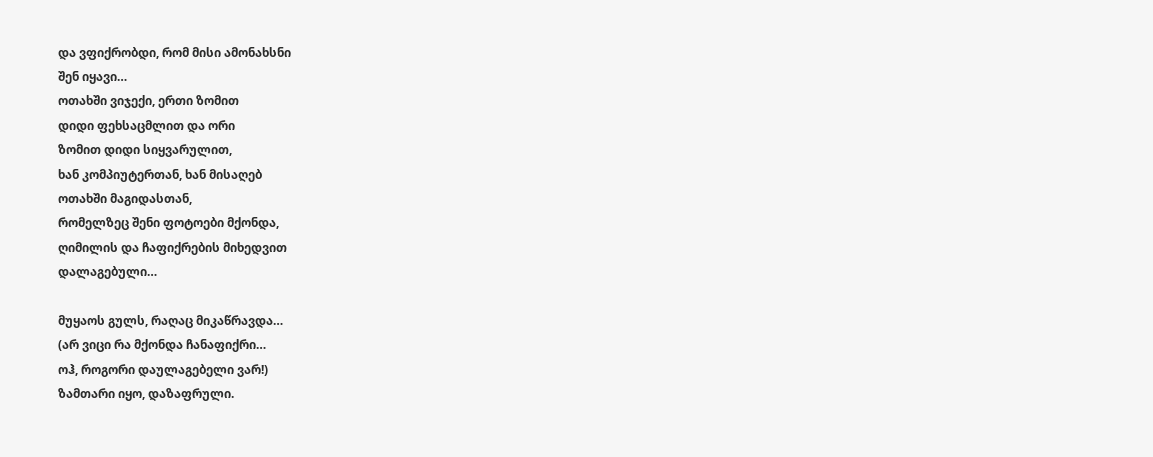და ვფიქრობდი, რომ მისი ამონახსნი
შენ იყავი…
ოთახში ვიჯექი, ერთი ზომით
დიდი ფეხსაცმლით და ორი
ზომით დიდი სიყვარულით,
ხან კომპიუტერთან, ხან მისაღებ
ოთახში მაგიდასთან,
რომელზეც შენი ფოტოები მქონდა,
ღიმილის და ჩაფიქრების მიხედვით
დალაგებული…

მუყაოს გულს, რაღაც მიკაწრავდა…
(არ ვიცი რა მქონდა ჩანაფიქრი…
ოჰ, როგორი დაულაგებელი ვარ!)
ზამთარი იყო, დაზაფრული.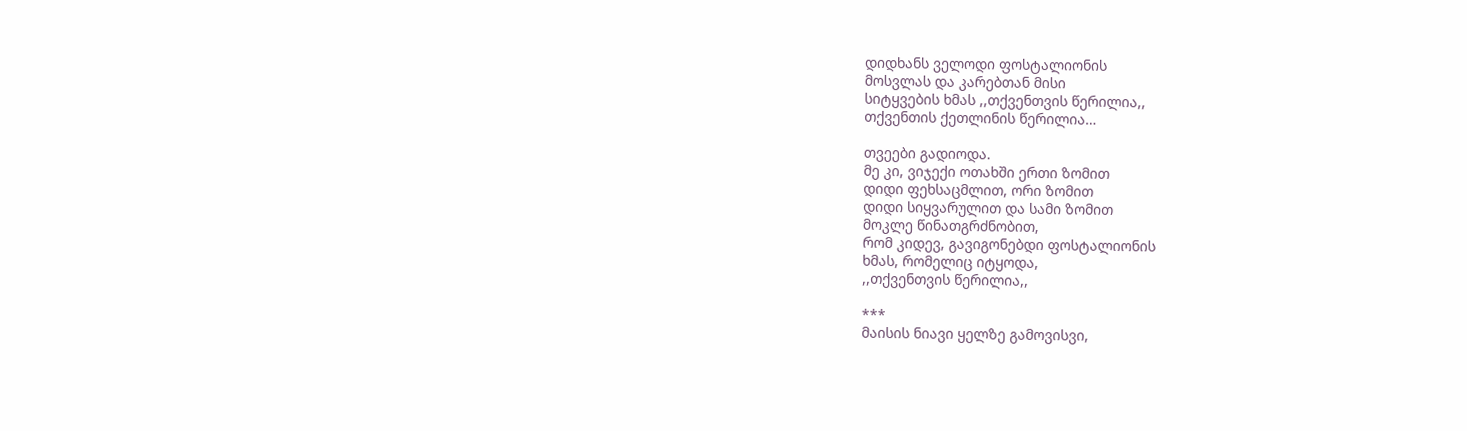დიდხანს ველოდი ფოსტალიონის
მოსვლას და კარებთან მისი
სიტყვების ხმას ,,თქვენთვის წერილია,,
თქვენთის ქეთლინის წერილია…

თვეები გადიოდა.
მე კი, ვიჯექი ოთახში ერთი ზომით
დიდი ფეხსაცმლით, ორი ზომით
დიდი სიყვარულით და სამი ზომით
მოკლე წინათგრძნობით,
რომ კიდევ, გავიგონებდი ფოსტალიონის
ხმას, რომელიც იტყოდა,
,,თქვენთვის წერილია,,

***
მაისის ნიავი ყელზე გამოვისვი,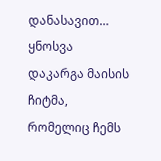დანასავით…
ყნოსვა დაკარგა მაისის ჩიტმა,
რომელიც ჩემს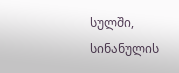სულში, სინანულის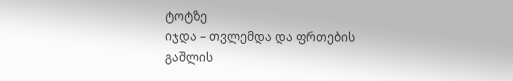ტოტზე
იჯდა – თვლემდა და ფრთების გაშლის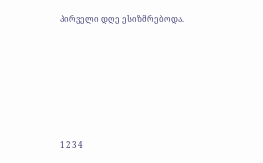პირველი დღე ესიზმრებოდა.







1 2 3 4